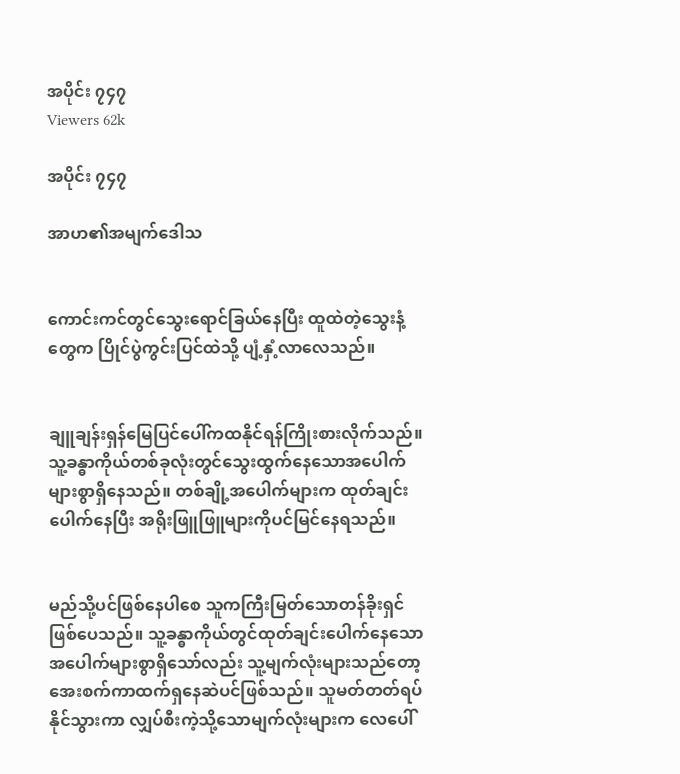အပိုင်း ၇၄၇
Viewers 62k

အပိုင်း ၇၄၇

အာဟ၏အမျက်ဒေါသ


ကောင်းကင်တွင်သွေးရောင်ခြယ်နေပြီး ထူထဲတဲ့သွေးနံ့တွေက ပြိုင်ပွဲကွင်းပြင်ထဲသို့ ပျံ့နှံ့လာလေသည်။


ချူချန်းရှန်မြေပြင်ပေါ်ကထနိုင်ရန်ကြိုးစားလိုက်သည်။ သူ့ခန္ဓာကိုယ်တစ်ခုလုံးတွင်သွေးထွက်နေသောအပေါက်များစွာရှိနေသည်။ တစ်ချို့အပေါက်များက ထုတ်ချင်းပေါက်နေပြီး အရိုးဖြူဖြူများကိုပင်မြင်နေရသည်။


မည်သို့ပင်ဖြစ်နေပါစေ သူကကြီးမြတ်သောတန်ခိုးရှင်ဖြစ်ပေသည်။ သူ့ခန္ဓာကိုယ်တွင်ထုတ်ချင်းပေါက်နေသောအပေါက်များစွာရှိသော်လည်း သူ့မျက်လုံးများသည်တော့ အေးစက်ကာထက်ရှနေဆဲပင်ဖြစ်သည်။ သူမတ်တတ်ရပ်နိုင်သွားကာ လျှပ်စီးကဲ့သို့သောမျက်လုံးများက လေပေါ်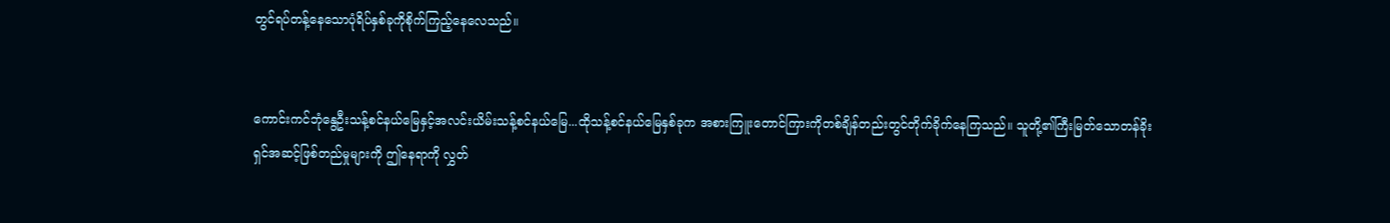တွင်ရပ်တန့်နေသောပုံရိပ်နှစ်ခုကိုစိုက်ကြည့်နေလေသည်။


ကောင်းကင်ဘုံနွေဦးသန့်စင်နယ်မြေနှင့်အလင်းယိမ်းသန့်စင်နယ်မြေ...ထိုသန့်စင်နယ်မြေနှစ်ခုက အစားကြူးတောင်ကြားကိုတစ်ချိန်တည်းတွင်တိုက်ခိုက်နေကြသည်။ သူတို့၏ကြီးမြတ်သောတန်ခိုးရှင်အဆင့်ဖြစ်တည်မှုများကို ဤနေရာကို လွှတ်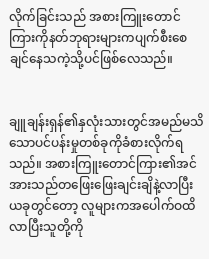လိုက်ခြင်းသည် အစားကြူးတောင်ကြားကိုနတ်ဘုရားများကပျက်စီးစေချင်နေသကဲ့သို့ပင်ဖြစ်လေသည်။


ချူချန်းရှန်၏နှလုံးသားတွင်အမည်မသိသောပင်ပန်းမှုတစ်ခုကိုခံစားလိုက်ရသည်။ အစားကြူးတောင်ကြား၏အင်အားသည်တဖြေးဖြေးချင်းချိနဲ့လာပြီး ယခုတွင်တော့ လူများကအပေါက်ဝထိလာပြီးသူတို့ကို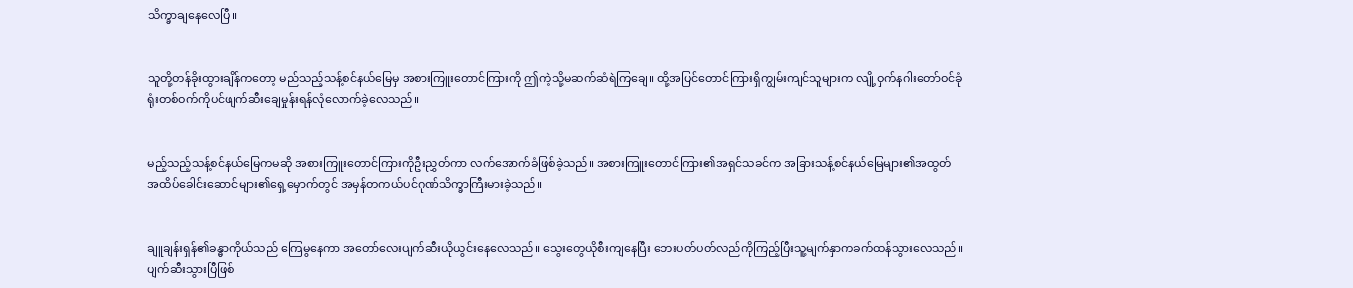သိက္ခာချနေလေပြီ။


သူတို့တန်ခိုးထွားချိန်ကတော့ မည်သည့်သန့်စင်နယ်မြေမှ အစားကြူးတောင်ကြားကို ဤကဲ့သို့မဆက်ဆံရဲကြချေ။ ထို့အပြင်တောင်ကြားရှိကျွမ်းကျင်သူများက လျို့ဝှက်နဂါးတော်ဝင်ခုံရုံးတစ်ဝက်ကိုပင်ဖျက်ဆီးချေမှုန်းရန်လုံလောက်ခဲ့လေသည်။


မည့်သည့်သန့်စင်နယ်မြေကမဆို အစားကြူးတောင်ကြားကိုဦးညွှတ်ကာ လက်အောက်ခံဖြစ်ခဲ့သည်။ အစားကြူးတောင်ကြား၏အရှင်သခင်က အခြားသန့်စင်နယ်မြေများ၏အထွတ်အထိပ်ခေါင်းဆောင်များ၏ရှေ့မှောက်တွင် အမှန်တကယ်ပင်ဂုဏ်သိက္ခာကြီးမားခဲ့သည်။


ချူချန်းရှန်၏ခန္ဓာကိုယ်သည် ကြေမွနေကာ အတော်လေးပျက်ဆီးယိုယွင်းနေလေသည်။ သွေးတွေယိုစီးကျနေပြီး ဘေးပတ်ပတ်လည်ကိုကြည့်ပြီးသူ့မျက်နှာကခက်ထန်သွားလေသည်။ ပျက်ဆီးသွားပြီဖြစ်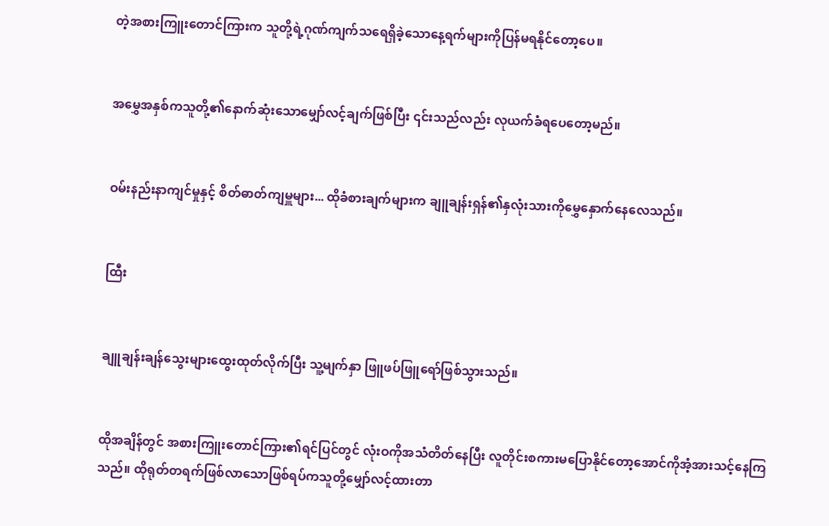တဲ့အစားကြူးတောင်ကြားက သူတို့ရဲ့ဂုဏ်ကျက်သရေရှိခဲ့သောနေ့ရက်များကိုပြန်မရနိုင်တော့ပေ။


အမွှေအနှစ်ကသူတို့၏နောက်ဆုံးသောမျှော်လင့်ချက်ဖြစ်ပြီး ၎င်းသည်လည်း လုယက်ခံရပေတော့မည်။


ဝမ်းနည်းနာကျင်မှုနှင့် စိတ်ဓာတ်ကျမှူများ... ထိုခံစားချက်များက ချူချန်းရှန်၏နှလုံးသားကိုမွှေနှောက်နေလေသည်။


ထြီး


ချူချန်းချန်သွေးများထွေးထုတ်လိုက်ပြီး သူ့မျက်နှာ ဖြူဖပ်ဖြူရော်ဖြစ်သွားသည်။


ထိုအချိန်တွင် အစားကြူးတောင်ကြား၏ရင်ပြင်တွင် လုံးဝကိုအသံတိတ်နေပြီး လူတိုင်းစကားမပြောနိုင်တော့အောင်ကိုအံ့အားသင့်နေကြသည်။ ထိုရုတ်တရက်ဖြစ်လာသောဖြစ်ရပ်ကသူတို့မျှော်လင့်ထားတာ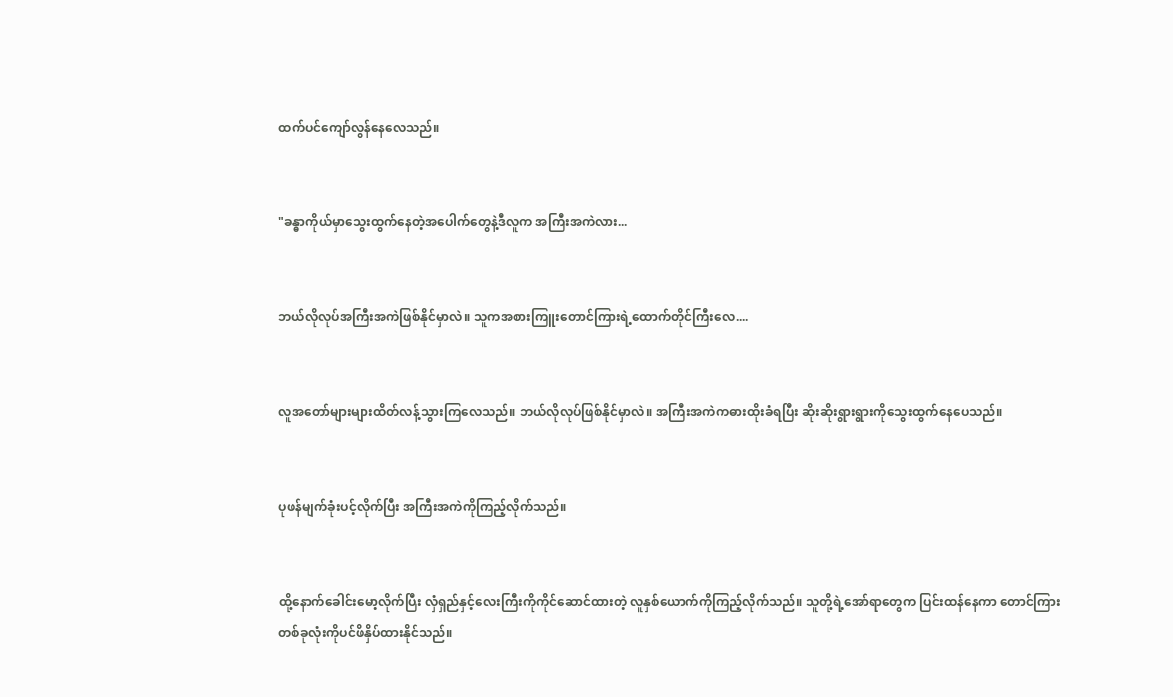ထက်ပင်ကျော်လွန်နေလေသည်။


"ခန္ဓာကိုယ်မှာသွေးထွက်နေတဲ့အပေါက်တွေနဲ့ဒီလူက အကြီးအကဲလား...


ဘယ်လိုလုပ်အကြီးအကဲဖြစ်နိုင်မှာလဲ။ သူကအစားကြူးတောင်ကြားရဲ့ထောက်တိုင်ကြီးလေ....


လူအတော်များများထိတ်လန့်သွားကြလေသည်။ ဘယ်လိုလုပ်ဖြစ်နိုင်မှာလဲ။ အကြီးအကဲကဓားထိုးခံရပြီး ဆိုးဆိုးရွားရွားကိုသွေးထွက်နေပေသည်။


ပုဖန်မျက်ခုံးပင့်လိုက်ပြီး အကြီးအကဲကိုကြည့်လိုက်သည်။


ထို့နောက်ခေါင်းမော့လိုက်ပြီး လှံရှည်နှင့်လေးကြီးကိုကိုင်ဆောင်ထားတဲ့ လူနှစ်ယောက်ကိုကြည့်လိုက်သည်။ သူတို့ရဲ့အော်ရာတွေက ပြင်းထန်နေကာ တောင်ကြားတစ်ခုလုံးကိုပင်ဖိနှိပ်ထားနိုင်သည်။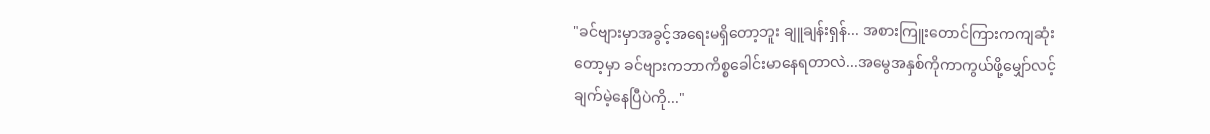"ခင်ဗျားမှာအခွင့်အရေးမရှိတော့ဘူး ချူချန်းရှန်... အစားကြူးတောင်ကြားကကျဆုံးတော့မှာ ခင်ဗျားကဘာကိစ္စခေါင်းမာနေရတာလဲ...အမွေအနှစ်ကိုကာကွယ်ဖို့မျှော်လင့်ချက်မဲ့နေပြီပဲကို..."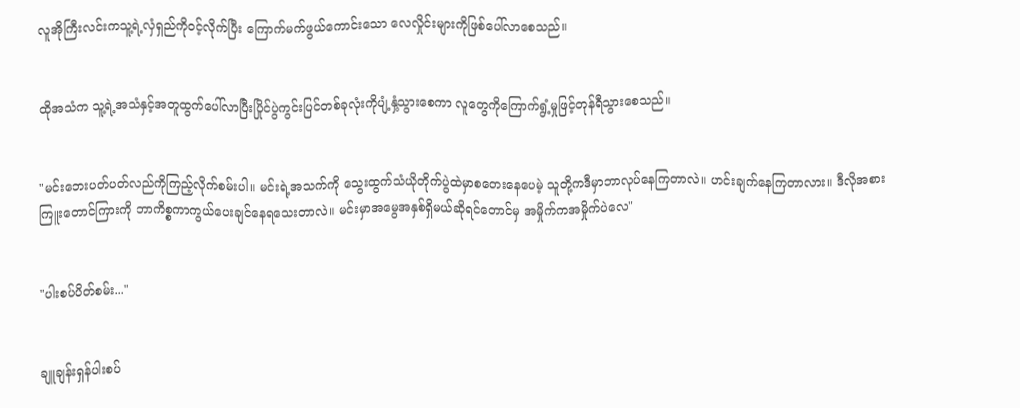လူအိုကြီးလင်းကသူ့ရဲ့လှံရှည်ကိုဝင့်လိုက်ပြီး ကြောက်မက်ဖွယ်ကောင်းသော လေလှိုင်းများကိုဖြစ်ပေါ်လာစေသည်။


ထိုအသံက သူ့ရဲ့အသံနှင့်အတူထွက်ပေါ်လာပြီးပြိုင်ပွဲကွင်းပြင်တစ်ခုလုံးကိုပျံ့နှံ့သွားစေကာ လူတွေကိုကြောက်ရွံ့မှုဖြင့်တုန်ရီသွားစေသည်။


"မင်းဘေးပတ်ပတ်လည်ကိုကြည့်လိုက်စမ်းပါ။ မင်းရဲ့အသက်ကို သွေးထွက်သံယိုတိုက်ပွဲထဲမှာစတေးနေပေမဲ့ သူတို့ကဒီမှာဘာလုပ်နေကြတာလဲ။ ဟင်းချက်နေကြတာလား။ ဒီလိုအစားကြူးတောင်ကြားကို ဘာကိစ္စကာကွယ်ပေးချင်နေရသေးတာလဲ။ မင်းမှာအမွေအနှစ်ရှိမယ်ဆိုရင်တောင်မှ အမှိုက်ကအမှိုက်ပဲလေ"


"ပါးစပ်ပိတ်စမ်း..."


ချူချန်းရှန်ပါးစပ်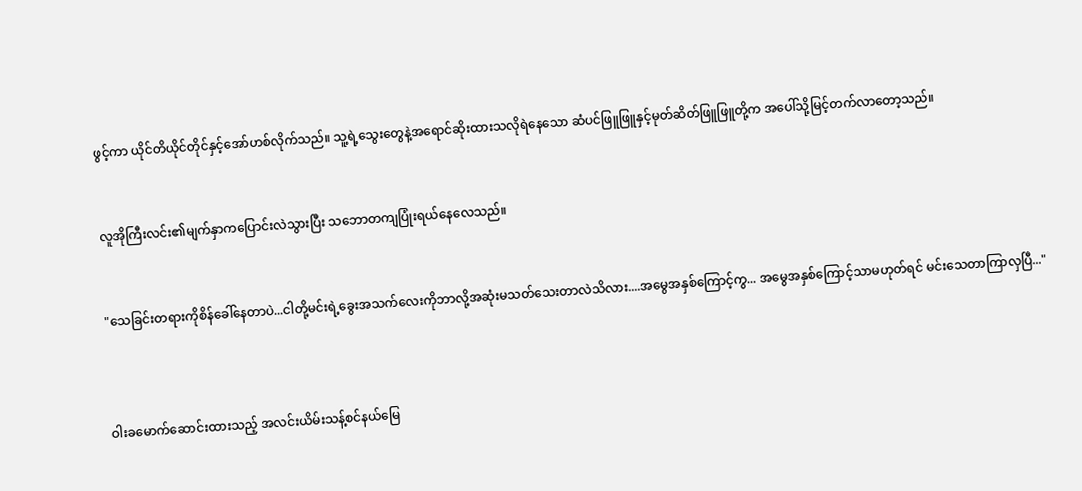ဖွင့်ကာ ယိုင်တိယိုင်တိုင်နှင့်အော်ဟစ်လိုက်သည်။ သူ့ရဲ့သွေးတွေနဲ့အရောင်ဆိုးထားသလိုရဲနေသော ဆံပင်ဖြူဖြူနှင့်မုတ်ဆိတ်ဖြူဖြူတို့က အပေါ်သို့မြင့်တက်လာတော့သည်။


လူအိုကြီးလင်း၏မျက်နှာကပြောင်းလဲသွားပြီး သဘောတကျပြုံးရယ်နေလေသည်။


"သေခြင်းတရားကိုစိန်ခေါ်နေတာပဲ...ငါတို့မင်းရဲ့ခွေးအသက်လေးကိုဘာလို့အဆုံးမသတ်သေးတာလဲသိလား....အမွေအနှစ်ကြောင့်ကွ... အမွေအနှစ်ကြောင့်သာမဟုတ်ရင် မင်းသေတာကြာလှပြီ..."



ဝါးခမောက်ဆောင်းထားသည့် အလင်းယိမ်းသန့်စင်နယ်မြေ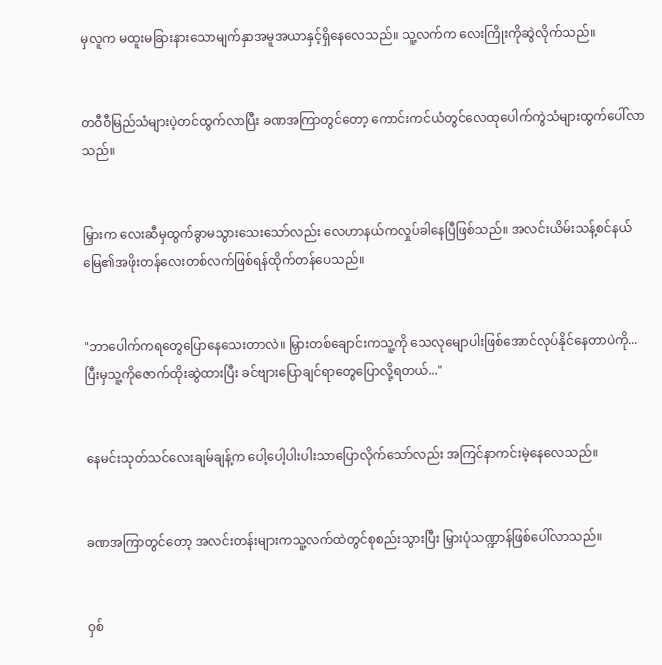မှလူက မထူးမခြားနားသောမျက်နှာအမူအယာနှင့်ရှိနေလေသည်။ သူ့လက်က လေးကြိုးကိုဆွဲလိုက်သည်။


တဝီဝီမြည်သံများပဲ့တင်ထွက်လာပြီး ခဏအကြာတွင်တော့ ကောင်းကင်ယံတွင်လေထုပေါက်ကွဲသံများထွက်ပေါ်လာသည်။


မြှားက လေးဆီမှထွက်ခွာမသွားသေးသော်လည်း လေဟာနယ်ကလှုပ်ခါနေပြီဖြစ်သည်။ အလင်းယိမ်းသန့်စင်နယ်မြေ၏အဖိုးတန်လေးတစ်လက်ဖြစ်ရန်ထိုက်တန်ပေသည်။


"ဘာပေါက်ကရတွေပြောနေသေးတာလဲ။ မြှားတစ်ချောင်းကသူ့ကို သေလုမျောပါးဖြစ်အောင်လုပ်နိုင်နေတာပဲကို... ပြီးမှသူ့ကိုဇောက်ထိုးဆွဲထားပြီး ခင်ဗျားပြောချင်ရာတွေပြောလို့ရတယ်..."


နေမင်းသုတ်သင်လေးချမ်ချန့်က ပေါ့ပေါ့ပါးပါးသာပြောလိုက်သော်လည်း အကြင်နာကင်းမဲ့နေလေသည်။


ခဏအကြာတွင်တော့ အလင်းတန်းများကသူ့လက်ထဲတွင်စုစည်းသွားပြီး မြှားပုံသဏ္ဍာန်ဖြစ်ပေါ်လာသည်။


ဝှစ်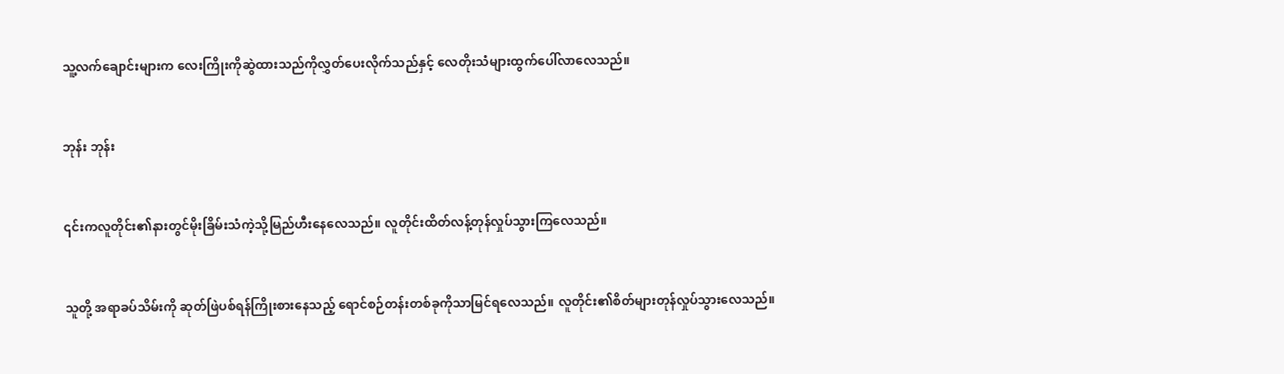သူ့လက်ချောင်းများက လေးကြိုးကိုဆွဲထားသည်ကိုလွှတ်ပေးလိုက်သည်နှင့် လေတိုးသံများထွက်ပေါ်လာလေသည်။


ဘုန်း ဘုန်း


၎င်းကလူတိုင်း၏နားတွင်မိုးခြိမ်းသံကဲ့သို့မြည်ဟီးနေလေသည်။ လူတိုင်းထိတ်လန့်တုန်လှုပ်သွားကြလေသည်။


သူတို့ အရာခပ်သိမ်းကို ဆုတ်ဖြဲပစ်ရန်ကြိုးစားနေသည့် ရောင်စဉ်တန်းတစ်ခုကိုသာမြင်ရလေသည်။ လူတိုင်း၏စိတ်များတုန်လှုပ်သွားလေသည်။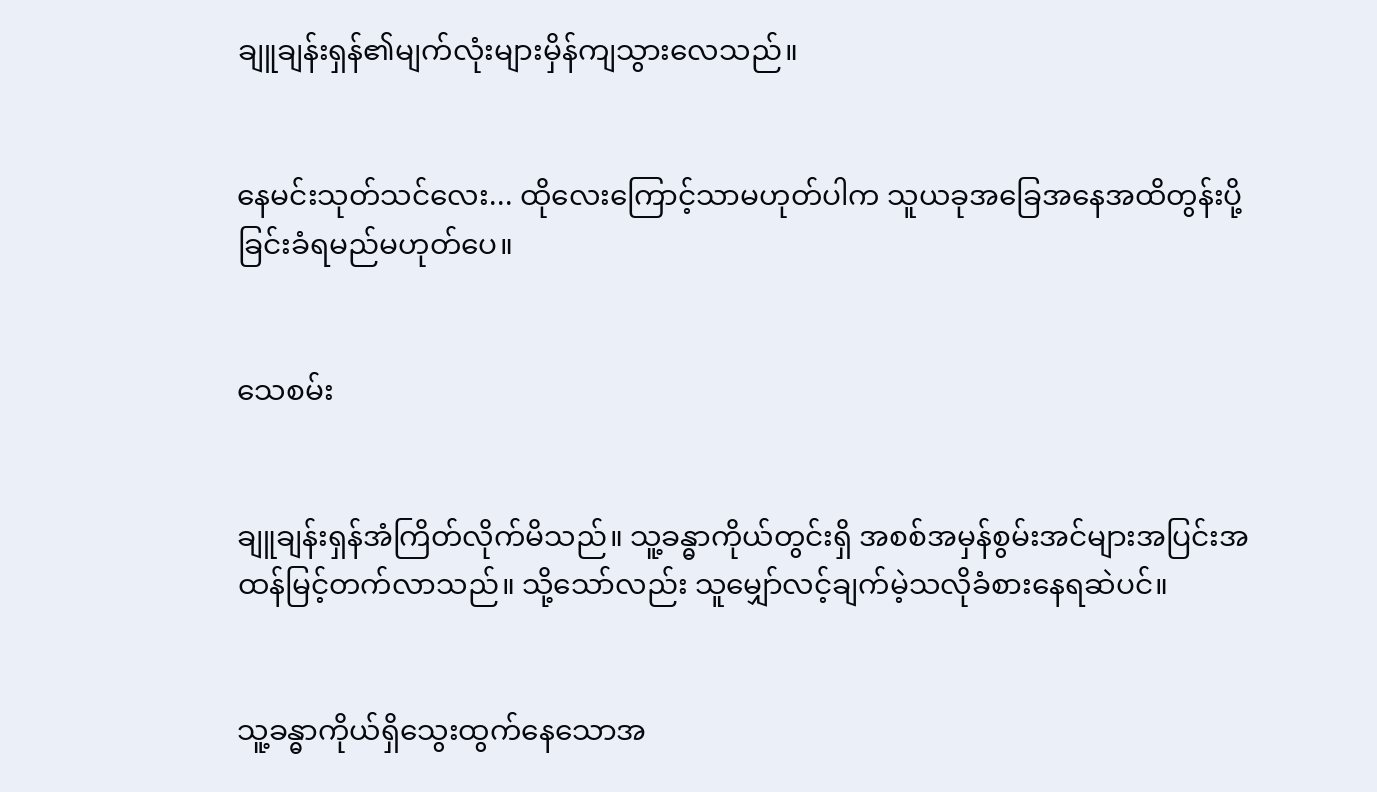ချူချန်းရှန်၏မျက်လုံးများမှိန်ကျသွားလေသည်။


နေမင်းသုတ်သင်လေး... ထိုလေးကြောင့်သာမဟုတ်ပါက သူယခုအခြေအနေအထိတွန်းပို့ခြင်းခံရမည်မဟုတ်ပေ။


သေစမ်း


ချူချန်းရှန်အံကြိတ်လိုက်မိသည်။ သူ့ခန္ဓာကိုယ်တွင်းရှိ အစစ်အမှန်စွမ်းအင်များအပြင်းအထန်မြင့်တက်လာသည်။ သို့သော်လည်း သူမျှော်လင့်ချက်မဲ့သလိုခံစားနေရဆဲပင်။


သူ့ခန္ဓာကိုယ်ရှိသွေးထွက်နေသောအ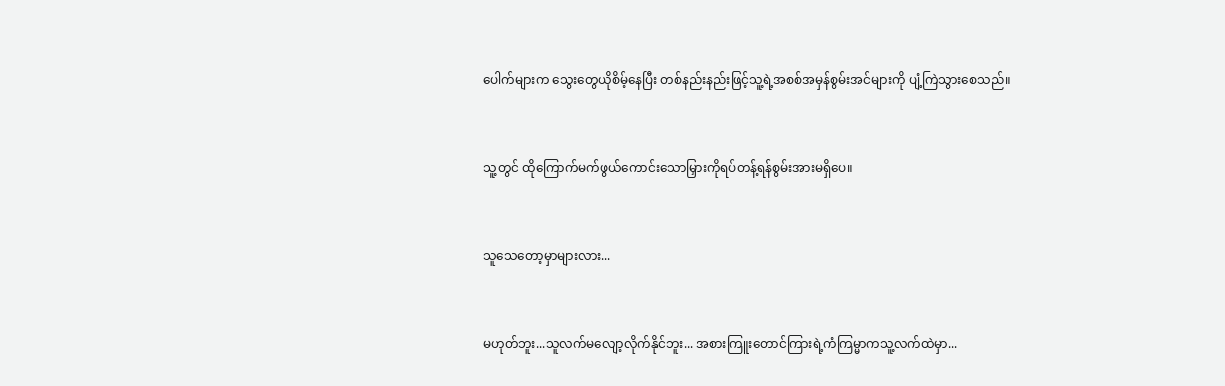ပေါက်များက သွေးတွေယိုစိမ့်နေပြီး တစ်နည်းနည်းဖြင့်သူ့ရဲ့အစစ်အမှန်စွမ်းအင်များကို ပျံ့ကြဲသွားစေသည်။


သူ့တွင် ထိုကြောက်မက်ဖွယ်ကောင်းသောမြှားကိုရပ်တန့်ရန်စွမ်းအားမရှိပေ။


သူသေတော့မှာများလား...


မဟုတ်ဘူး...သူလက်မလျော့လိုက်နိုင်ဘူး... အစားကြူးတောင်ကြားရဲ့ကံကြမ္မာကသူ့လက်ထဲမှာ...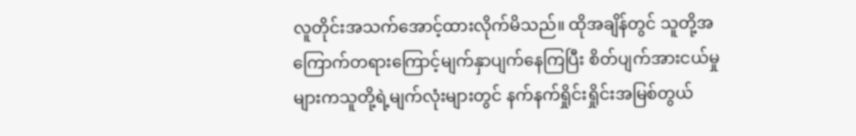လူတိုင်းအသက်အောင့်ထားလိုက်မိသည်။ ထိုအချိန်တွင် သူတို့အကြောက်တရားကြောင့်မျက်နှာပျက်နေကြပြီး စိတ်ပျက်အားငယ်မှုများကသူတို့ရဲ့မျက်လုံးများတွင် နက်နက်ရှိုင်းရှိုင်းအမြစ်တွယ်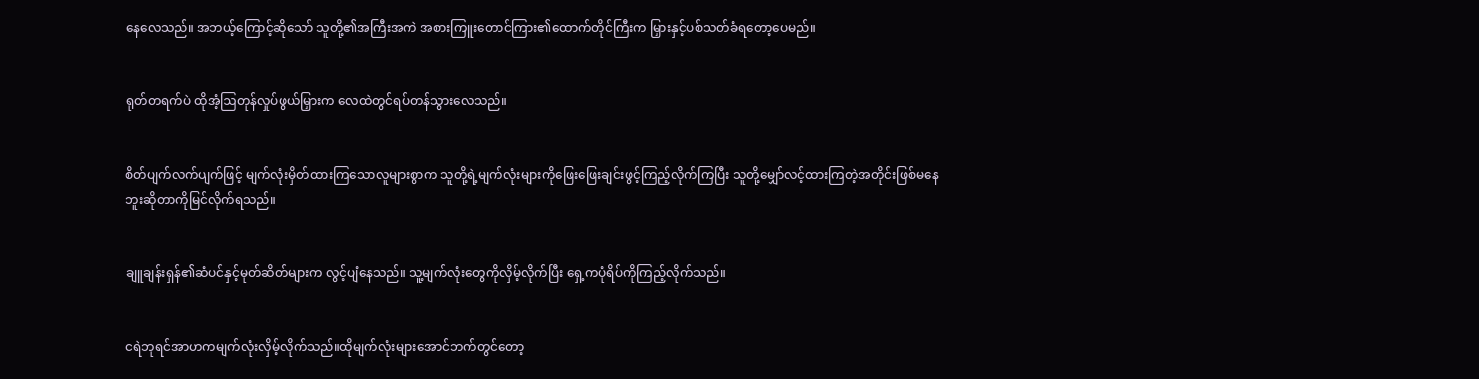နေလေသည်။ အဘယ့်ကြောင့်ဆိုသော် သူတို့၏အကြီးအကဲ အစားကြူးတောင်ကြား၏ထောက်တိုင်ကြီးက မြှားနှင့်ပစ်သတ်ခံရတော့ပေမည်။


ရုတ်တရက်ပဲ ထိုအံ့ဩတုန်လှုပ်ဖွယ်မြှားက လေထဲတွင်ရပ်တန်သွားလေသည်။


စိတ်ပျက်လက်ပျက်ဖြင့် မျက်လုံးမှိတ်ထားကြသောလူများစွာက သူတို့ရဲ့မျက်လုံးများကိုဖြေးဖြေးချင်းဖွင့်ကြည့်လိုက်ကြပြီး သူတို့မျှော်လင့်ထားကြတဲ့အတိုင်းဖြစ်မနေဘူးဆိုတာကိုမြင်လိုက်ရသည်။


ချူချန်းရှန်၏ဆံပင်နှင့်မုတ်ဆိတ်များက လွင့်ပျံနေသည်။ သူ့မျက်လုံးတွေကိုလှိမ့်လိုက်ပြီး ရှေ့ကပုံရိပ်ကိုကြည့်လိုက်သည်။


ငရဲဘုရင်အာဟကမျက်လုံးလှိမ့်လိုက်သည်။ထိုမျက်လုံးများအောင်ဘက်တွင်တော့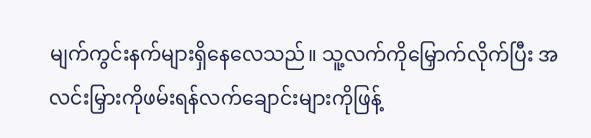မျက်ကွင်းနက်များရှိနေလေသည်။ သူ့လက်ကိုမြှောက်လိုက်ပြီး အလင်းမြှားကိုဖမ်းရန်လက်ချောင်းများကိုဖြန့်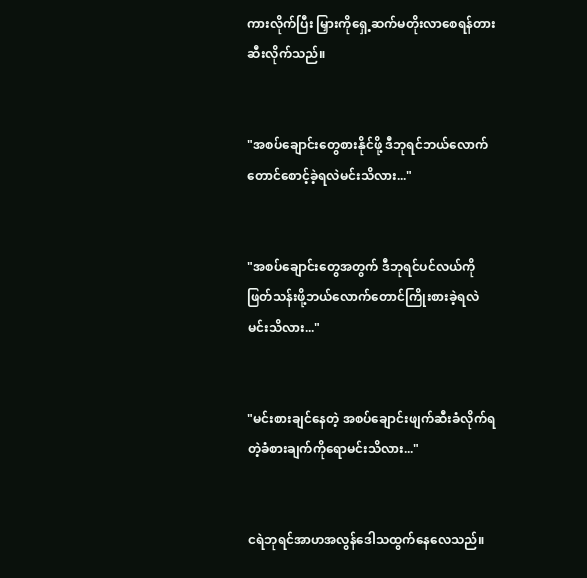ကားလိုက်ပြီး မြှားကိုရှေ့ဆက်မတိုးလာစေရန်တားဆီးလိုက်သည်။


"အစပ်ချောင်းတွေစားနိုင်ဖို့ ဒီဘုရင်ဘယ်လောက်တောင်စောင့်ခဲ့ရလဲမင်းသိလား..."


"အစပ်ချောင်းတွေအတွက် ဒီဘုရင်ပင်လယ်ကိုဖြတ်သန်းဖို့ဘယ်လောက်တောင်ကြိုးစားခဲ့ရလဲမင်းသိလား..."


"မင်းစားချင်နေတဲ့ အစပ်ချောင်းဖျက်ဆီးခံလိုက်ရတဲ့ခံစားချက်ကိုရောမင်းသိလား..."


ငရဲဘုရင်အာဟအလွန်ဒေါသထွက်နေလေသည်။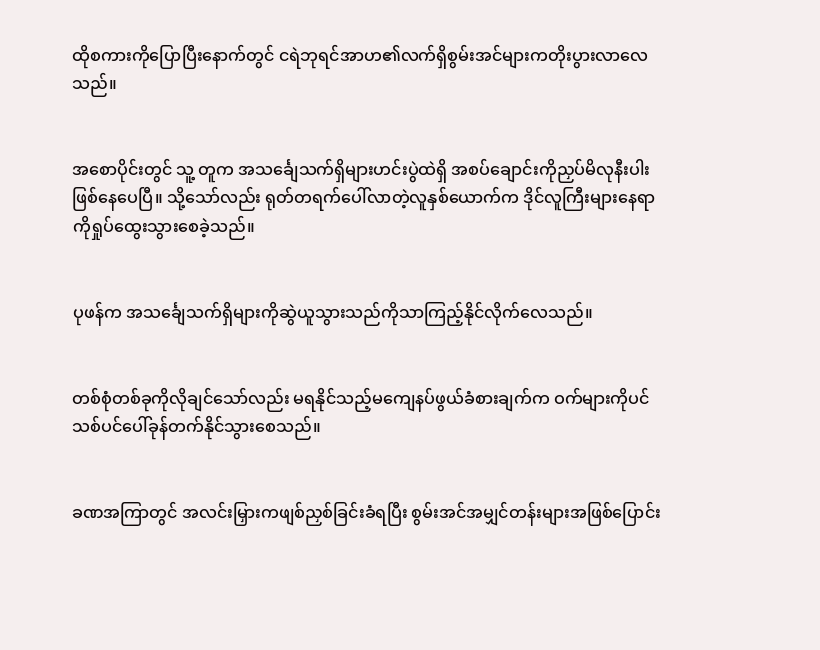ထိုစကားကိုပြောပြီးနောက်တွင် ငရဲဘုရင်အာဟ၏လက်ရှိစွမ်းအင်များကတိုးပွားလာလေသည်။


အစောပိုင်းတွင် သူ့ တူက အသင်္ချေသက်ရှိများဟင်းပွဲထဲရှိ အစပ်ချောင်းကိုညှပ်မိလုနီးပါးဖြစ်နေပေပြီ။ သို့သော်လည်း ရုတ်တရက်ပေါ်လာတဲ့လူနှစ်ယောက်က ဒိုင်လူကြီးများနေရာကိုရှုပ်ထွေးသွားစေခဲ့သည်။


ပုဖန်က အသင်္ချေသက်ရှိများကိုဆွဲယူသွားသည်ကိုသာကြည့်နိုင်လိုက်လေသည်။


တစ်စုံတစ်ခုကိုလိုချင်သော်လည်း မရနိုင်သည့်မကျေနပ်ဖွယ်ခံစားချက်က ဝက်များကိုပင် သစ်ပင်ပေါ်ခုန်တက်နိုင်သွားစေသည်။


ခဏအကြာတွင် အလင်းမြှားကဖျစ်ညှစ်ခြင်းခံရပြီး စွမ်းအင်အမျှင်တန်းများအဖြစ်ပြောင်း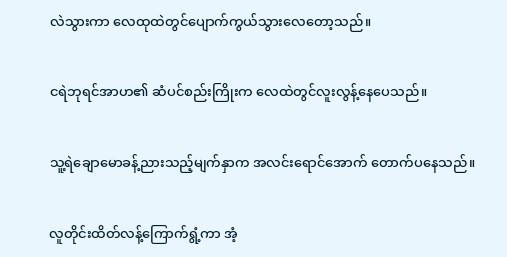လဲသွားကာ လေထုထဲတွင်ပျောက်ကွယ်သွားလေတော့သည်။


ငရဲဘုရင်အာဟ၏ ဆံပင်စည်းကြိုးက လေထဲတွင်လူးလွန့်နေပေသည်။


သူ့ရဲချောမောခန့်ညားသည့်မျက်နှာက အလင်းရောင်အောက် တောက်ပနေသည်။


လူတိုင်းထိတ်လန့်ကြောက်ရွံ့ကာ အံ့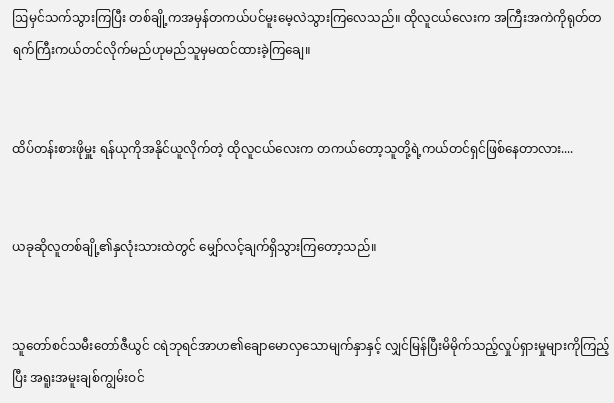ဩမှင်သက်သွားကြပြီး တစ်ချို့ကအမှန်တကယ်ပင်မူးမေ့လဲသွားကြလေသည်။ ထိုလူငယ်လေးက အကြီးအကဲကိုရုတ်တရက်ကြီးကယ်တင်လိုက်မည်ဟုမည်သူမှမထင်ထားခဲ့ကြချေ။


ထိပ်တန်းစားဖိုမှူး ရန်ယုကိုအနိုင်ယူလိုက်တဲ့ ထိုလူငယ်လေးက တကယ်တော့သူတို့ရဲ့ကယ်တင်ရှင်ဖြစ်နေတာလား....


ယခုဆိုလူတစ်ချို့၏နှလုံးသားထဲတွင် မျှော်လင့်ချက်ရှိသွားကြတော့သည်။


သူတော်စင်သမီးတော်ဇီယွင် ငရဲဘုရင်အာဟ၏ချောမောလှသောမျက်နှာနှင့် လျှင်မြန်ပြီးမိမိုက်သည့်လှုပ်ရှားမှုများကိုကြည့်ပြီး အရူးအမူးချစ်ကျွမ်းဝင်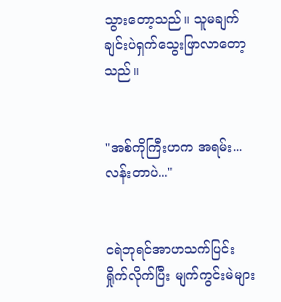သွားတော့သည်။ သူမချက်ချင်းပဲရှက်သွေးဖြာလာတော့သည်။


"အစ်ကိုကြီးဟက အရမ်း...လန်းတာပဲ..."


ငရဲဘုရင်အာဟသက်ပြင်းရှိုက်လိုက်ပြီး မျက်ကွင်းမဲများ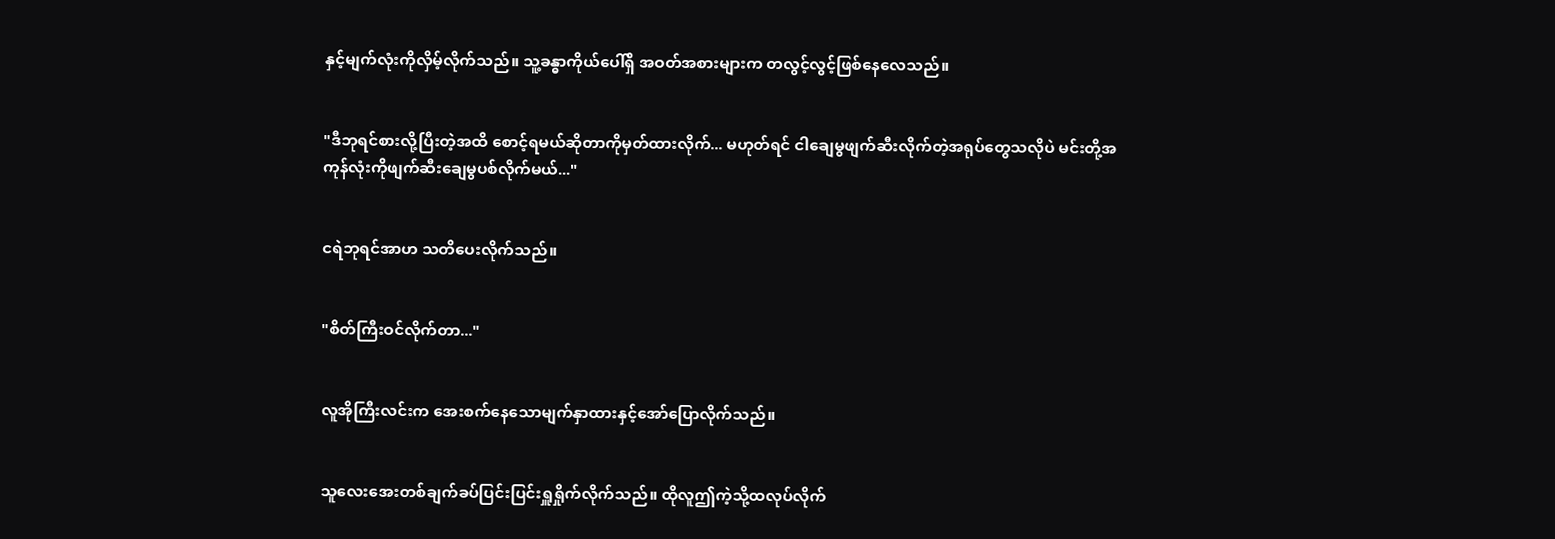နှင့်မျက်လုံးကိုလှိမ့်လိုက်သည်။ သူ့ခန္ဓာကိုယ်ပေါ်ရှိ အဝတ်အစားများက တလွင့်လွင့်ဖြစ်နေလေသည်။


"ဒီဘုရင်စားလို့ပြီးတဲ့အထိ စောင့်ရမယ်ဆိုတာကိုမှတ်ထားလိုက်... မဟုတ်ရင် ငါချေမွဖျက်ဆီးလိုက်တဲ့အရုပ်တွေသလိုပဲ မင်းတို့အကုန်လုံးကိုဖျက်ဆီးချေမွပစ်လိုက်မယ်..."


ငရဲဘုရင်အာဟ သတိပေးလိုက်သည်။


"စိတ်ကြီးဝင်လိုက်တာ..."


လူအိုကြီးလင်းက အေးစက်နေသောမျက်နှာထားနှင့်အော်ပြောလိုက်သည်။


သူလေးအေးတစ်ချက်ခပ်ပြင်းပြင်းရှူရှိုက်လိုက်သည်။ ထိုလူဤကဲ့သို့ထလုပ်လိုက်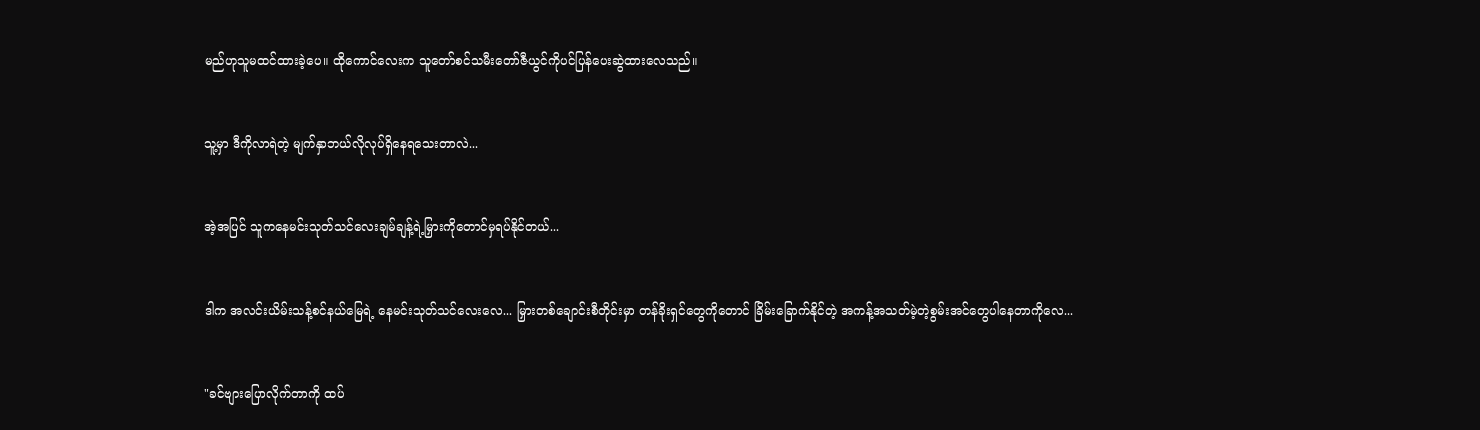မည်ဟုသူမထင်ထားခဲ့ပေ။ ထိုကောင်လေးက သူတော်စင်သမီးတော်ဇီယွင်ကိုပင်ပြန်ပေးဆွဲထားလေသည်။


သူ့မှာ ဒီကိုလာရဲတဲ့ မျက်နှာဘယ်လိုလုပ်ရှိနေရသေးတာလဲ...


အဲ့အပြင် သူကနေမင်းသုတ်သင်လေးချမ်ချန့်ရဲ့မြှားကိုတောင်မှရပ်နိုင်တယ်...


ဒါက အလင်းယိမ်းသန့်စင်နယ်မြေရဲ့ နေမင်းသုတ်သင်လေးလေ... မြှားတစ်ချောင်းစီတိုင်းမှာ တန်ခိုးရှင်တွေကိုတောင် ခြိမ်းခြောက်နိုင်တဲ့ အကန့်အသတ်မဲ့တဲ့စွမ်းအင်တွေပါနေတာကိုလေ...


"ခင်ဗျားပြောလိုက်တာကို ထပ်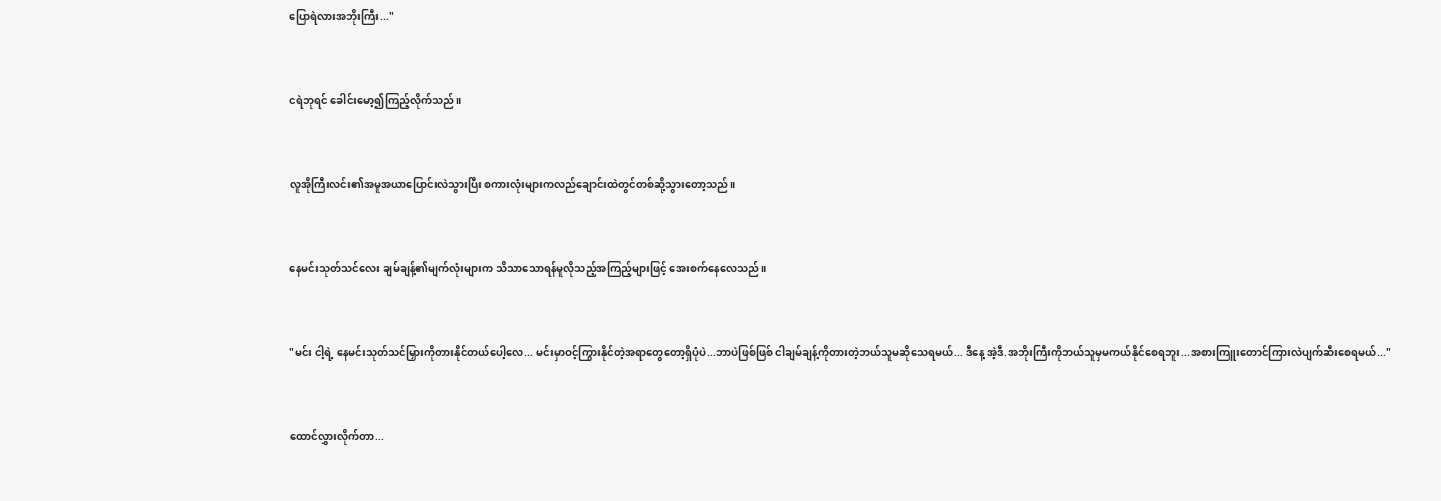ပြောရဲလားအဘိုးကြီး..."


ငရဲဘုရင် ခေါင်းမော့၍ကြည့်လိုက်သည်။


လူအိုကြီးလင်း၏အမူအယာပြောင်းလဲသွားပြီး စကားလုံးများကလည်ချောင်းထဲတွင်တစ်ဆို့သွားတော့သည်။


နေမင်းသုတ်သင်လေး ချမ်ချန့်၏မျက်လုံးများက သိသာသောရန်မူ‌လိုသည့်အကြည့်များဖြင့် အေးစက်နေလေသည်။


"မင်း ငါ့ရဲ့ နေမင်းသုတ်သင်မြှားကိုတားနိုင်တယ်ပေါ့လေ... မင်းမှာဝင့်ကြွားနိုင်တဲ့အရာတွေတော့ရှိပုံပဲ...ဘာပဲဖြစ်ဖြစ် ငါချမ်ချန့်ကိုတားတဲ့ဘယ်သူမဆိုသေရမယ်... ဒီနေ့ အဲ့ဒီ.အဘိုးကြီးကိုဘယ်သူမှမကယ်နိုင်စေရဘူး...အစားကြူးတောင်ကြားလဲပျက်ဆီးစေရမယ်..."


ထောင်လွှားလိုက်တာ...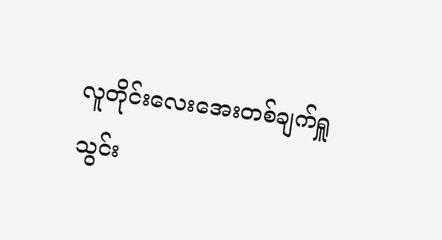လူတိုင်းလေးအေးတစ်ချက်ရှူသွင်း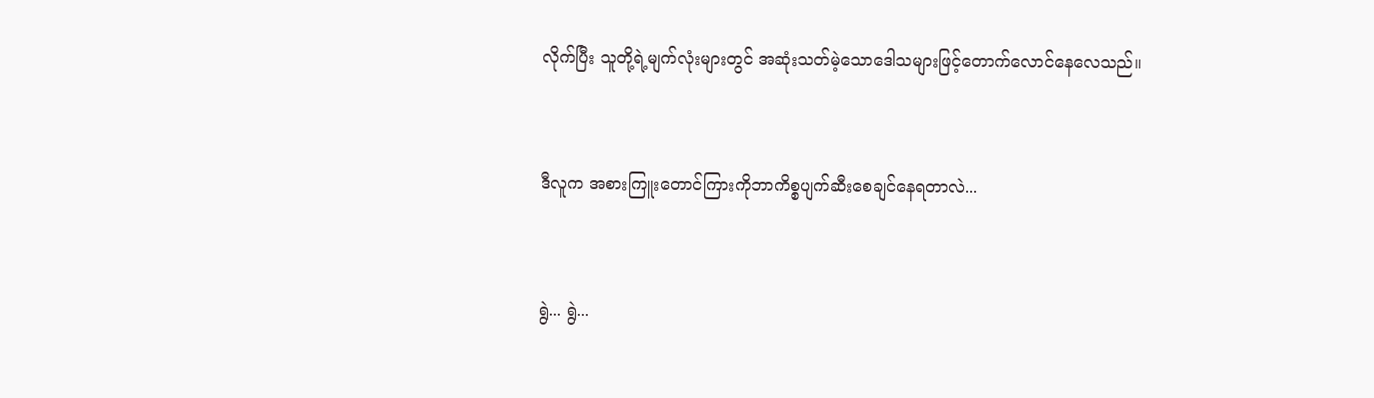လိုက်ပြီး သူတို့ရဲ့မျက်လုံးများတွင် အဆုံးသတ်မဲ့သောဒေါသများဖြင့်တောက်လောင်နေလေသည်။


ဒီလူက အစားကြူးတောင်ကြားကိုဘာကိစ္စပျက်ဆီးစေချင်နေရတာလဲ...


ရွဲ... ရွဲ...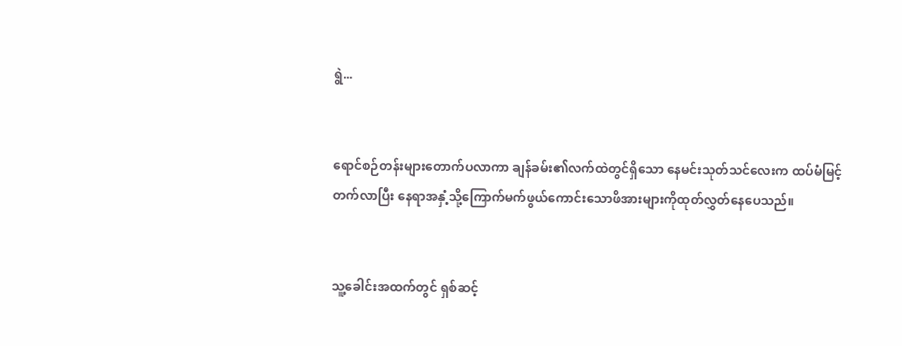ရွဲ...


ရောင်စဉ်တန်းများတောက်ပလာကာ ချန်ခမ်း၏လက်ထဲတွင်ရှိသော နေမင်းသုတ်သင်လေးက ထပ်မံမြင့်တက်လာပြီး နေရာအနှံ့သို့ကြောက်မက်ဖွယ်ကောင်းသောဖိအားများကိုထုတ်လွှတ်နေပေသည်။


သူ့ခေါင်းအထက်တွင် ရှစ်ဆင့်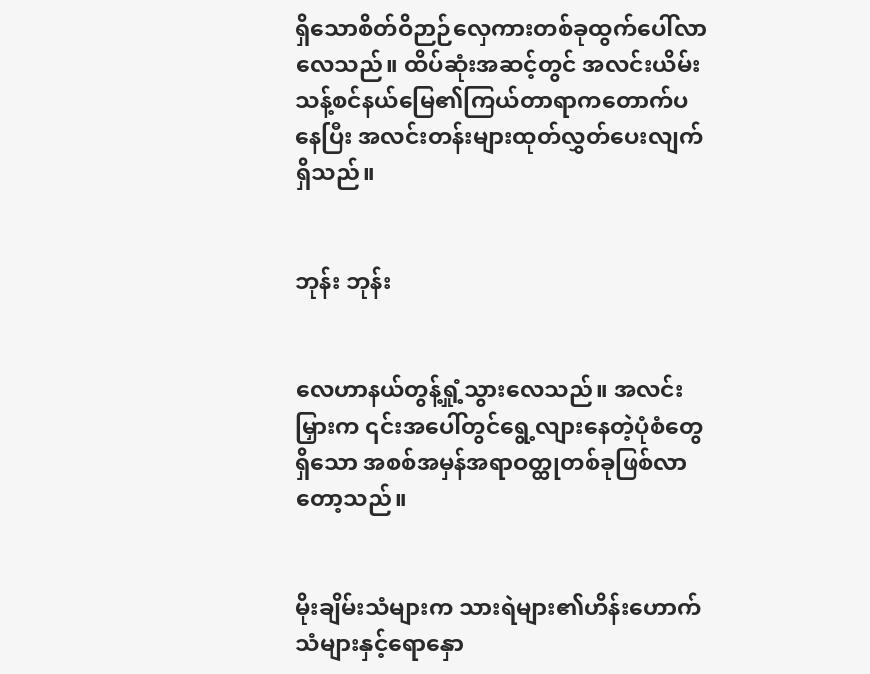ရှိသောစိတ်ဝိဉာဉ်လှေကားတစ်ခုထွက်ပေါ်လာလေသည်။ ထိပ်ဆုံးအဆင့်တွင် အလင်းယိမ်းသန့်စင်နယ်မြေ၏ကြယ်တာရာကတောက်ပနေပြီး အလင်းတန်းများထုတ်လွှတ်ပေးလျက်ရှိသည်။


ဘုန်း ဘုန်း


လေဟာနယ်တွန့်ရှုံ့သွားလေသည်။ အလင်းမြှားက ၎င်းအပေါ်တွင်ရွေ့လျားနေတဲ့ပုံစံတွေရှိသော အစစ်အမှန်အရာဝတ္ထုတစ်ခုဖြစ်လာတော့သည်။


မိုးချိမ်းသံများက သားရဲများ၏ဟိန်းဟောက်သံများနှင့်ရောနှော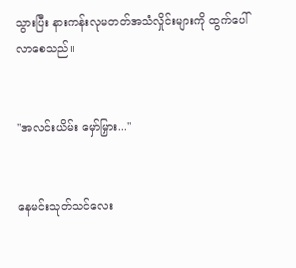သွားပြီး နားကန်းလုမတတ်အသံလှိုင်းများကို ထွက်ပေါ်လာစေသည်။


"အလင်းယိမ်း မှော်မြှား..."


နေမင်းသုတ်သင်လေး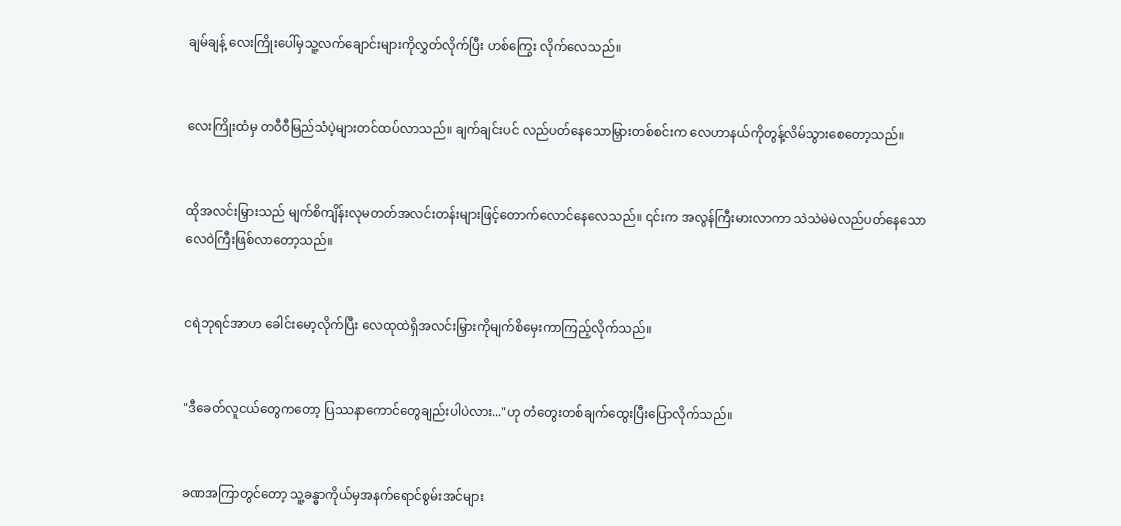ချမ်ချန့် လေးကြိုးပေါ်မှသူ့လက်ချောင်းများကိုလွှတ်လိုက်ပြီး ဟစ်ကြွေး လိုက်လေသည်။


လေးကြိုးထံမှ တဝီဝီမြည်သံပဲ့များတင်ထပ်လာသည်။ ချက်ချင်းပင် လည်ပတ်နေသောမြှားတစ်စင်းက လေဟာနယ်ကိုတွန့်လိမ်သွားစေတော့သည်။


ထိုအလင်းမြှားသည် မျက်စိကျိန်းလုမတတ်အလင်းတန်းများဖြင့်တောက်လောင်နေလေသည်။ ၎င်းက အလွန်ကြီးမားလာကာ သဲသဲမဲမဲလည်ပတ်နေသော လေဝဲကြီးဖြစ်လာတော့သည်။


ငရဲဘုရင်အာဟ ခေါင်းမော့လိုက်ပြီး လေထုထဲရှိအလင်းမြှားကိုမျက်စိမှေးကာကြည့်လိုက်သည်။


"ဒီခေတ်လူငယ်တွေကတော့ ပြဿနာကောင်တွေချည်းပါပဲလား..."ဟု တံတွေးတစ်ချက်ထွေးပြီးပြောလိုက်သည်။


ခဏအကြာတွင်တော့ သူ့ခန္ဓာကိုယ်မှအနက်ရောင်စွမ်းအင်များ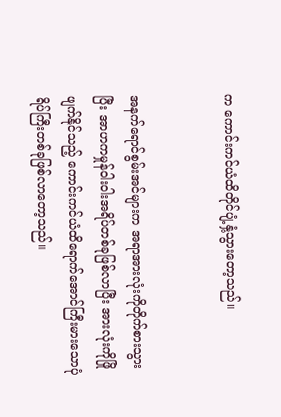က ကောင်းကင်ယံထိတိုင်ပျံ့နှံ့သွားတော့သည်။


အနက်ရောင်စွမ်းအင်များက အရာအားလုံးကိုတိုက်စားသွားပြီး အာဟကမှုန်ဝါးဝါးအရိပ်တစ်ခုဖြစ်လာပြီး အားလုံးကိုဖြိုဖျက်နိုင်သည့် ကောင်းကင်ယံထိရောက်အောင်ကြီးမားသောပုံရိပ်ကြီးတစ်ခုဖြစ်လာတော့သည်။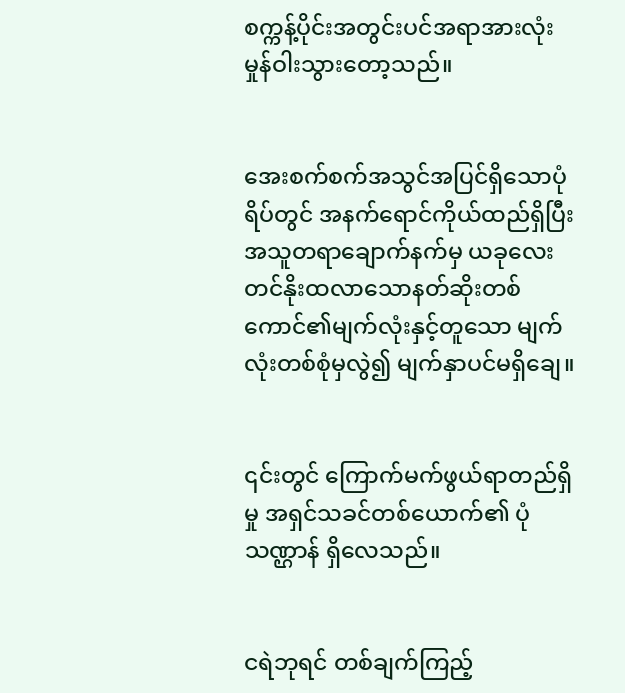စက္ကန့်ပိုင်းအတွင်းပင်အရာအားလုံး မှုန်ဝါးသွားတော့သည်။


အေးစက်စက်အသွင်အပြင်ရှိသောပုံရိပ်တွင် အနက်ရောင်ကိုယ်ထည်ရှိပြီး အသူတရာချောက်နက်မှ ယခုလေးတင်နိုးထလာသောနတ်ဆိုးတစ်ကောင်၏မျက်လုံးနှင့်တူသော မျက်လုံးတစ်စုံမှလွဲ၍ မျက်နှာပင်မရှိချေ။


၎င်းတွင် ကြောက်မက်ဖွယ်ရာတည်ရှိမှု အရှင်သခင်တစ်ယောက်၏ ပုံသဏ္ဌာန် ရှိလေသည်။


ငရဲဘုရင် တစ်ချက်ကြည့်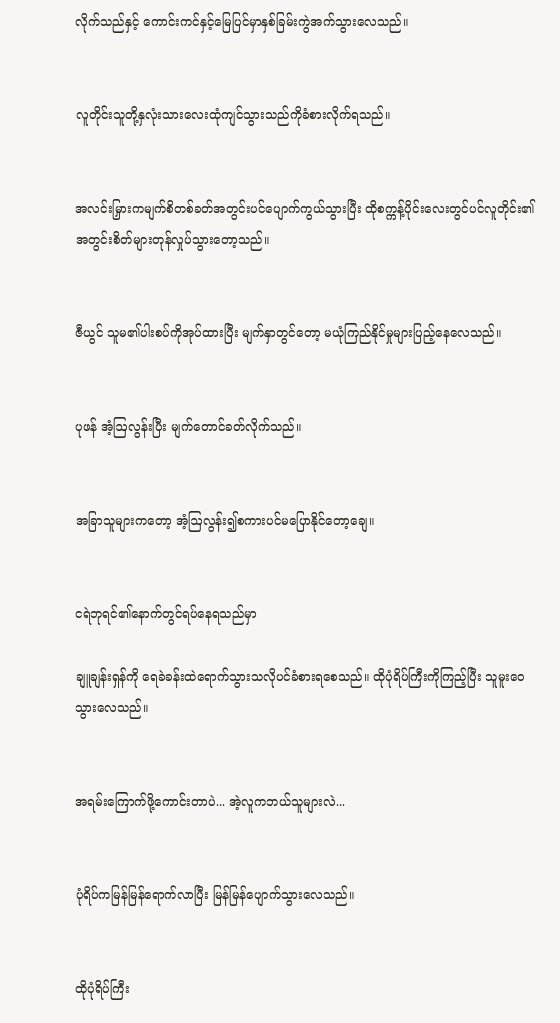လိုက်သည်နှင့် ကောင်းကင်နှင့်မြေပြင်မှာနှစ်ခြမ်းကွဲအက်သွားလေသည်။


လူတိုင်းသူတို့နှလုံးသားလေးထုံကျင်သွားသည်ကိုခံစားလိုက်ရသည်။


အလင်းမြှားကမျက်စိတစ်ခတ်အတွင်းပင်ပျောက်ကွယ်သွားပြီး ထိုစက္ကန့်ပိုင်းလေးတွင်ပင်လူတိုင်း၏အတွင်းစိတ်များတုန်လှုပ်သွားတော့သည်။


ဇီယွင် သူမ၏ပါးစပ်ကိုအုပ်ထားပြီး မျက်နှာတွင်တော့ မယုံကြည်နိုင်မှုများပြည့်နေလေသည်။


ပုဖန် အံ့ဩလွန်းပြီး မျက်တောင်ခတ်လိုက်သည်။


အခြာသူများကတော့ အံ့ဩလွန်း၍စကားပင်မပြောနိုင်တော့ချေ။


ငရဲဘုရင်၏နောက်တွင်ရပ်နေရသည်မှာ

ချူချန်းရှန်ကို ရေခဲခန်းထဲရောက်သွားသလိုပင်ခံစားရစေသည်။ ထိုပုံရိပ်ကြီးကိုကြည့်ပြီး သူမူးဝေသွားလေသည်။


အရမ်းကြောက်ဖို့ကောင်းတာပဲ... အဲ့လူကဘယ်သူများလဲ...


ပုံရိပ်ကမြန်မြန်ရောက်လာပြီး မြန်မြန်ပျောက်သွားလေသည်။


ထိုပုံရိပ်ကြီး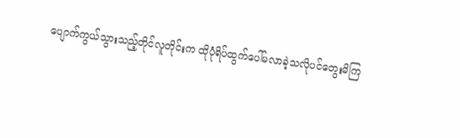ပျောက်ကွယ်သွားသည့်တိုင်လူတိုင်းက ထိုပုံရိပ်ထွက်ပေါ်မလာခဲ့သလိုပင်တွေးမိကြ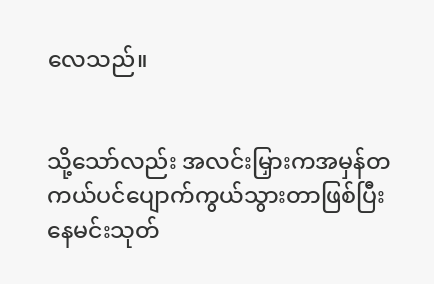လေသည်။


သို့သော်လည်း အလင်းမြှားကအမှန်တကယ်ပင်ပျောက်ကွယ်သွားတာဖြစ်ပြီး နေမင်းသုတ်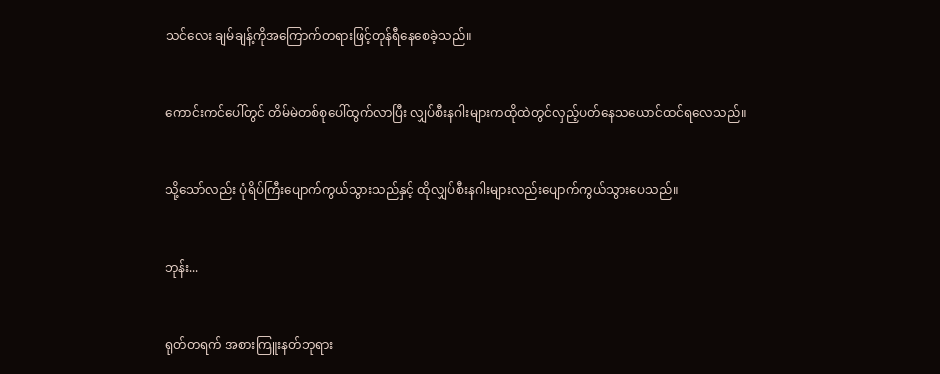သင်လေး ချမ်ချန့်ကိုအကြောက်တရားဖြင့်တုန်ရီနေစေခဲ့သည်။


ကောင်းကင်ပေါ်တွင် တိမ်မဲတစ်စုပေါ်ထွက်လာပြီး လျှပ်စီးနဂါးများကထိုထဲတွင်လှည့်ပတ်နေသယောင်ထင်ရလေသည်။


သို့သော်လည်း ပုံရိပ်ကြီးပျောက်ကွယ်သွားသည်နှင့် ထိုလျှပ်စီးနဂါးများလည်းပျောက်ကွယ်သွားပေသည်။


ဘုန်း...


ရုတ်တရက် အစားကြူးနတ်ဘုရား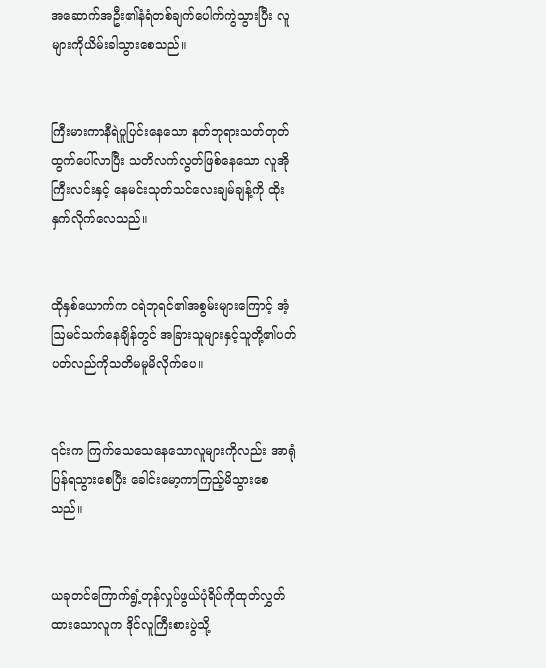အဆောက်အဦး၏နံရံတစ်ချက်ပေါက်ကွဲသွားပြီး လူများကိုယိမ်းခါသွားစေသည်။


ကြီးမားကာနီရဲပူပြင်းနေသော နတ်ဘုရားသတ်တုတ်ထွက်ပေါ်လာပြီး သတိလက်လွတ်ဖြစ်နေသော လူအိုကြီးလင်းနှင့် နေမင်းသုတ်သင်လေးချမ်ချန့်ကို ထိုးနှက်လိုက်လေသည်။


ထိုနှစ်ယောက်က ငရဲဘုရင်၏အစွမ်းများကြောင့် အံ့ဩမင်သက်နေချိန်တွင် အခြားသူများနှင့်သူတို့၏ပတ်ပတ်လည်ကိုသတိမမူမိလိုက်ပေ။


၎င်းက ကြက်သေသေနေသောလူများကိုလည်း အာရုံပြန်ရသွားစေပြီး ခေါင်းမော့ကာကြည့်မိသွားစေသည်။


ယခုတင်ကြောက်ရွံ့တုန်လှုပ်ဖွယ်ပုံရိပ်ကိုထုတ်လွှတ်ထားသောလူက ဒိုင်လူကြီးစားပွဲသို့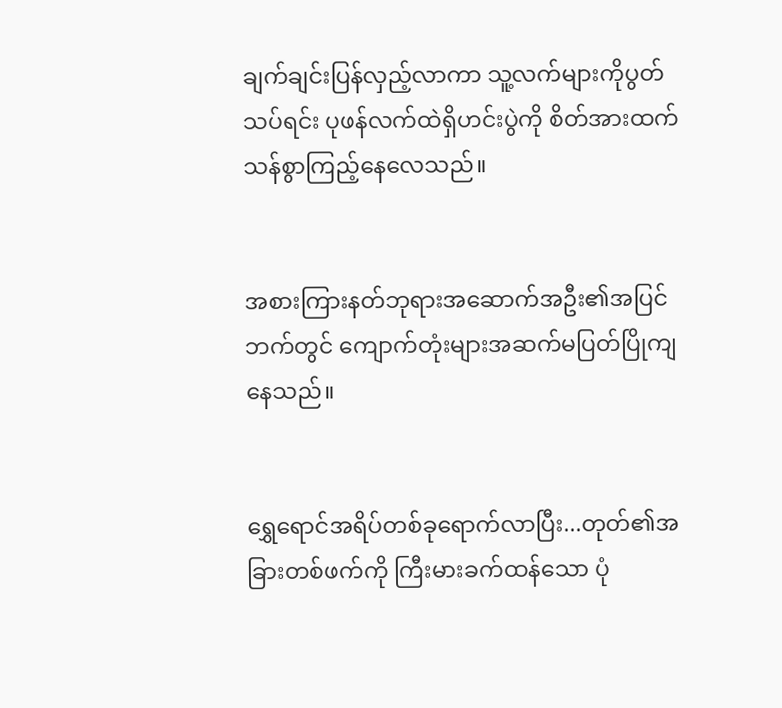ချက်ချင်းပြန်လှည့်လာကာ သူ့လက်များကိုပွတ်သပ်ရင်း ပုဖန်လက်ထဲရှိဟင်းပွဲကို စိတ်အားထက်သန်စွာကြည့်နေလေသည်။


အစားကြားနတ်ဘုရားအဆောက်အဦး၏အပြင်ဘက်တွင် ကျောက်တုံးများအဆက်မပြတ်ပြိုကျနေသည်။


ရွှေရောင်အရိပ်တစ်ခုရောက်လာပြီး...တုတ်၏အခြားတစ်ဖက်ကို ကြီးမားခက်ထန်သော ပုံ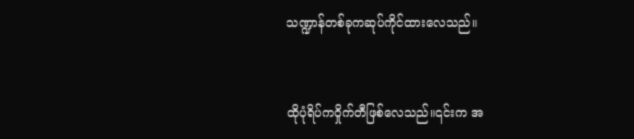သဏ္ဍာန်တစ်ခုကဆုပ်ကိုင်ထားလေသည်။


ထိုပုံရိပ်ကဝှိုက်တီဖြစ်လေသည်။၎င်းက အ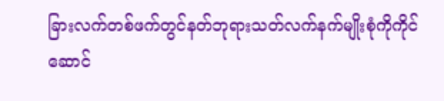ခြားလက်တစ်ဖက်တွင်နတ်ဘုရားသတ်လက်နက်မျိုးစုံကိုကိုင်ဆောင်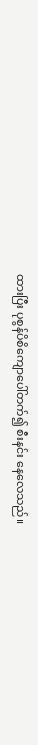ထားပြီး ပုစွန်ပိစိကျောပေါ်တက်၍ စီးနင်း နေလေသည်။